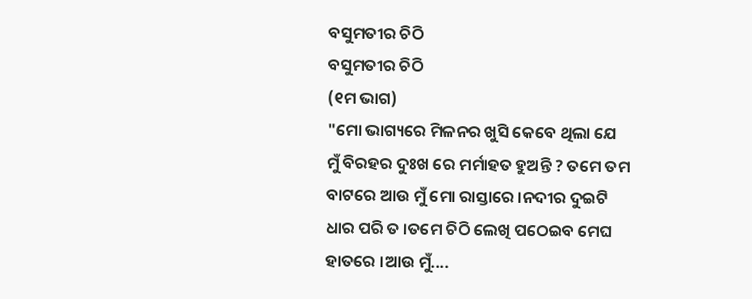ବସୁମତୀର ଚିଠି
ବସୁମତୀର ଚିଠି
(୧ମ ଭାଗ)
"ମୋ ଭାଗ୍ୟରେ ମିଳନର ଖୁସି କେବେ ଥିଲା ଯେ ମୁଁ ବିରହର ଦୁଃଖ ରେ ମର୍ମାହତ ହୁଅନ୍ତି ? ତମେ ତମ ବାଟରେ ଆଉ ମୁଁ ମୋ ରାସ୍ତାରେ ।ନଦୀର ଦୁଇଟି ଧାର ପରି ତ ।ତମେ ଚିଠି ଲେଖି ପଠେଇବ ମେଘ ହାତରେ ।ଆଉ ମୁଁ....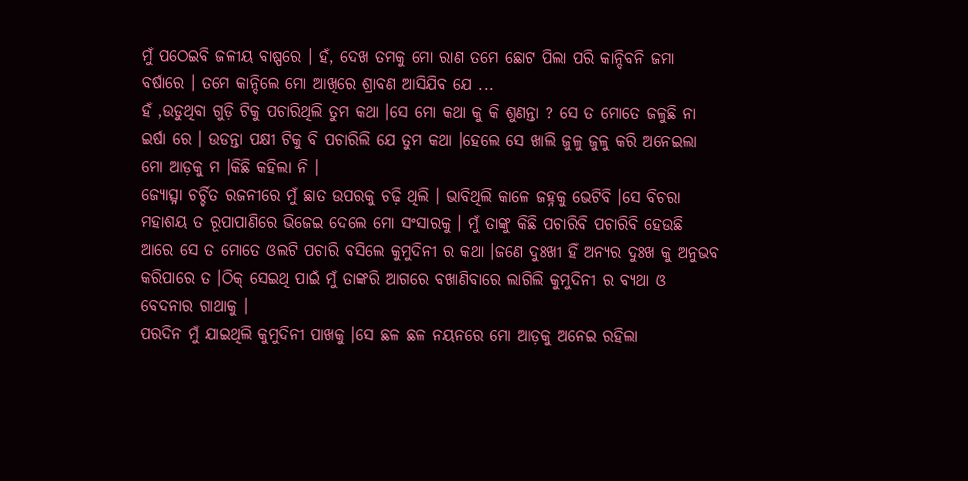ମୁଁ ପଠେଇବି ଜଳୀୟ ବାଷ୍ପରେ । ହଁ, ଦେଖ ତମକୁ ମୋ ରାଣ ତମେ ଛୋଟ ପିଲା ପରି କାନ୍ଦିବନି ଜମା ବର୍ଷାରେ । ତମେ କାନ୍ଦିଲେ ମୋ ଆଖିରେ ଶ୍ରାବଣ ଆସିଯିବ ଯେ ...
ହଁ ,ଉଡୁଥିବା ଗୁଡ଼ି ଟିକୁ ପଚାରିଥିଲି ତୁମ କଥା ।ସେ ମୋ କଥା କୁ କି ଶୁଣନ୍ତା ? ସେ ତ ମୋତେ ଜଳୁଛି ନା ଇର୍ଷା ରେ । ଉଡନ୍ତା ପକ୍ଷୀ ଟିକୁ ବି ପଚାରିଲି ଯେ ତୁମ କଥା ।ହେଲେ ସେ ଖାଲି ଜୁଳୁ ଜୁଳୁ କରି ଅନେଇଲା ମୋ ଆଡ଼କୁ ମ ।କିଛି କହିଲା ନି ।
ଜ୍ୟୋତ୍ସ୍ନା ଚର୍ଚ୍ଚିତ ରଜନୀରେ ମୁଁ ଛାତ ଉପରକୁ ଚଢ଼ି ଥିଲି । ଭାବିଥିଲି କାଳେ ଜହ୍ନକୁ ଭେଟିବି ।ସେ ବିଚରା ମହାଶୟ ତ ରୂପାପାଣିରେ ଭିଜେଇ ଦେଲେ ମୋ ସଂସାରକୁ । ମୁଁ ତାଙ୍କୁ କିଛି ପଚାରିବି ପଚାରିବି ହେଉଛି ଆରେ ସେ ତ ମୋତେ ଓଲଟି ପଚାରି ବସିଲେ କୁମୁଦିନୀ ର କଥା ।ଜଣେ ଦୁଃଖୀ ହିଁ ଅନ୍ୟର ଦୁଃଖ କୁ ଅନୁଭବ କରିପାରେ ତ ।ଠିକ୍ ସେଇଥି ପାଇଁ ମୁଁ ତାଙ୍କରି ଆଗରେ ବଖାଣିବାରେ ଲାଗିଲି କୁମୁଦିନୀ ର ବ୍ୟଥା ଓ ବେଦନାର ଗାଥାକୁ ।
ପରଦିନ ମୁଁ ଯାଇଥିଲି କୁମୁଦିନୀ ପାଖକୁ ।ସେ ଛଳ ଛଳ ନୟନରେ ମୋ ଆଡ଼କୁ ଅନେଇ ରହିଲା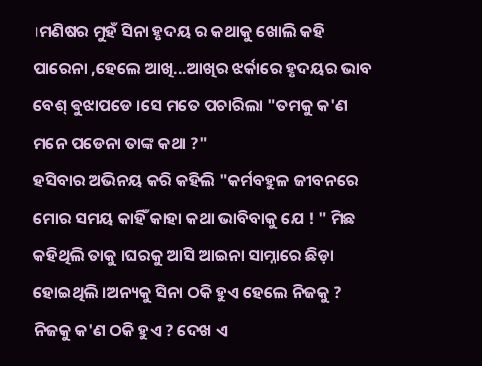।ମଣିଷର ମୁହଁ ସିନା ହୃଦୟ ର କଥାକୁ ଖୋଲି କହି ପାରେନା ,ହେଲେ ଆଖି...ଆଖିର ଝର୍କାରେ ହୃଦୟର ଭାବ ବେଶ୍ ଵୁଝାପଡେ ।ସେ ମତେ ପଚାରିଲା "ତମକୁ କ'ଣ ମନେ ପଡେନା ତାଙ୍କ କଥା ?"
ହସିବାର ଅଭିନୟ କରି କହିଲି "କର୍ମବହୁଳ ଜୀବନରେ ମୋର ସମୟ କାହିଁ କାହା କଥା ଭାବିବାକୁ ଯେ ! " ମିଛ କହିଥିଲି ତାକୁ ।ଘରକୁ ଆସି ଆଇନା ସାମ୍ନାରେ ଛିଡ଼ା ହୋଇଥିଲି ।ଅନ୍ୟକୁ ସିନା ଠକି ହୁଏ ହେଲେ ନିଜକୁ ? ନିଜକୁ କ'ଣ ଠକି ହୁଏ ? ଦେଖ ଏ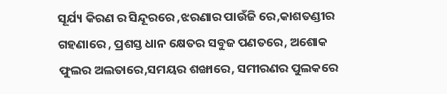ସୂର୍ଯ୍ୟ କିରଣ ର ସିନ୍ଦୂରରେ ,ଝରଣାର ପାଉଁଜି ରେ,କାଶତଣ୍ଡୀର ଗହଣାରେ , ପ୍ରଶସ୍ତ ଧାନ କ୍ଷେତର ସବୁଜ ପଣତରେ, ଅଶୋକ ଫୁଲର ଅଲତାରେ,ସମୟର ଶଙ୍ଖାରେ, ସମୀରଣର ପୁଲକରେ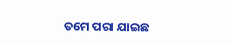ତମେ ପରା ଯାଇଛ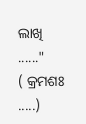ଲାଖି ......"
( କ୍ରମଶଃ .....)